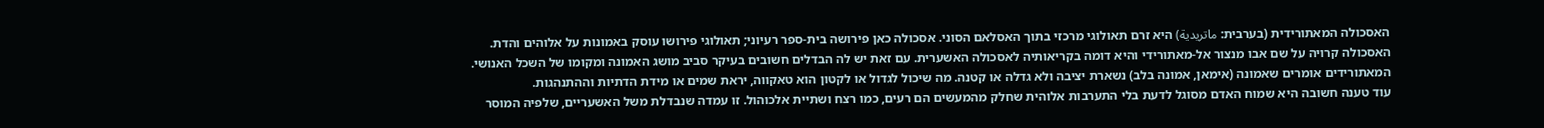האסכולה המאתורידית (בערבית: ماتريدية) היא זרם תאולוגי מרכזי בתוך האסלאם הסוני. אסכולה כאן פירושה בית-ספר רעיוני; תאולוגי פירושו עוסק באמונות על אלוהים והדת.
האסכולה קרויה על שם אבו מנצור אל-מאתורידי והיא דומה בקריאותיה לאסכולה האשערית. עם זאת יש לה הבדלים חשובים בעיקר סביב מושג האמונה ומקומו של השכל האנושי.
המאתורידים אומרים שאמונה (אימאן, אמונה בלב) נשארת יציבה ולא גדלה או קטנה. מה שיכול לגדול או לקטון הוא טאקווה, יראת שמים או מידת הדתיות וההתנהגות.
עוד טענה חשובה היא שמוח האדם מסוגל לדעת בלי התערבות אלוהית שחלק מהמעשים הם רעים, כמו רצח ושתיית אלכוהול. זו עמדה שנבדלת משל האשעריים, שלפיה המוסר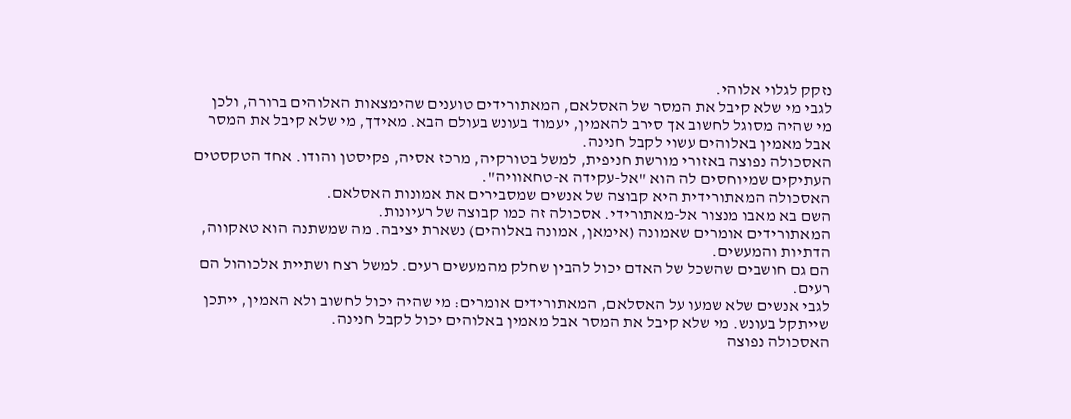נזקק לגלוי אלוהי.
לגבי מי שלא קיבל את המסר של האסלאם, המאתורידים טוענים שהימצאות האלוהים ברורה, ולכן מי שהיה מסוגל לחשוב אך סירב להאמין, יעמוד בעונש בעולם הבא. מאידך, מי שלא קיבל את המסר אבל מאמין באלוהים עשוי לקבל חנינה.
האסכולה נפוצה באזורי מורשת חניפית, למשל בטורקיה, מרכז אסיה, פקיסטן והודו. אחד הטקסטים העתיקים שמיוחסים לה הוא "אל-עקידה א-טחאוויה".
האסכולה המאתורידית היא קבוצה של אנשים שמסבירים את אמונות האסלאם.
השם בא מאבו מנצור אל-מאתורידי. אסכולה זה כמו קבוצה של רעיונות.
המאתורידים אומרים שאמונה (אימאן, אמונה באלוהים) נשארת יציבה. מה שמשתנה הוא טאקווה, הדתיות והמעשים.
הם גם חושבים שהשכל של האדם יכול להבין שחלק מהמעשים רעים. למשל רצח ושתיית אלכוהול הם רעים.
לגבי אנשים שלא שמעו על האסלאם, המאתורידים אומרים: מי שהיה יכול לחשוב ולא האמין, ייתכן שייתקל בעונש. מי שלא קיבל את המסר אבל מאמין באלוהים יכול לקבל חנינה.
האסכולה נפוצה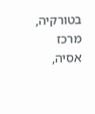בטורקיה, מרכז אסיה,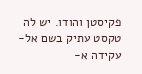פקיסטן והודו. יש לה טקסט עתיק בשם אל-עקידה א-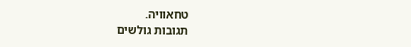טחאוויה.
תגובות גולשים